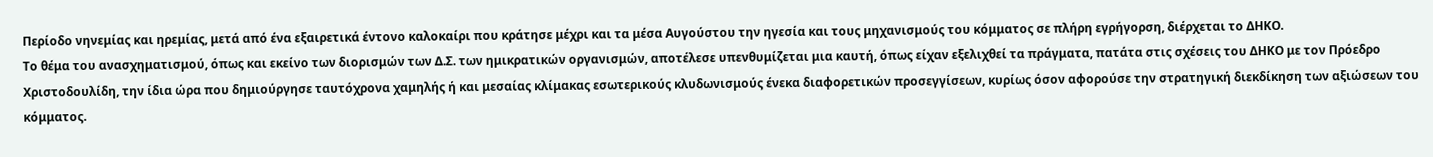Περίοδο νηνεμίας και ηρεμίας, μετά από ένα εξαιρετικά έντονο καλοκαίρι που κράτησε μέχρι και τα μέσα Αυγούστου την ηγεσία και τους μηχανισμούς του κόμματος σε πλήρη εγρήγορση, διέρχεται το ΔΗΚΟ.
Το θέμα του ανασχηματισμού, όπως και εκείνο των διορισμών των Δ.Σ. των ημικρατικών οργανισμών, αποτέλεσε υπενθυμίζεται μια καυτή, όπως είχαν εξελιχθεί τα πράγματα, πατάτα στις σχέσεις του ΔΗΚΟ με τον Πρόεδρο Χριστοδουλίδη, την ίδια ώρα που δημιούργησε ταυτόχρονα χαμηλής ή και μεσαίας κλίμακας εσωτερικούς κλυδωνισμούς ένεκα διαφορετικών προσεγγίσεων, κυρίως όσον αφορούσε την στρατηγική διεκδίκηση των αξιώσεων του κόμματος.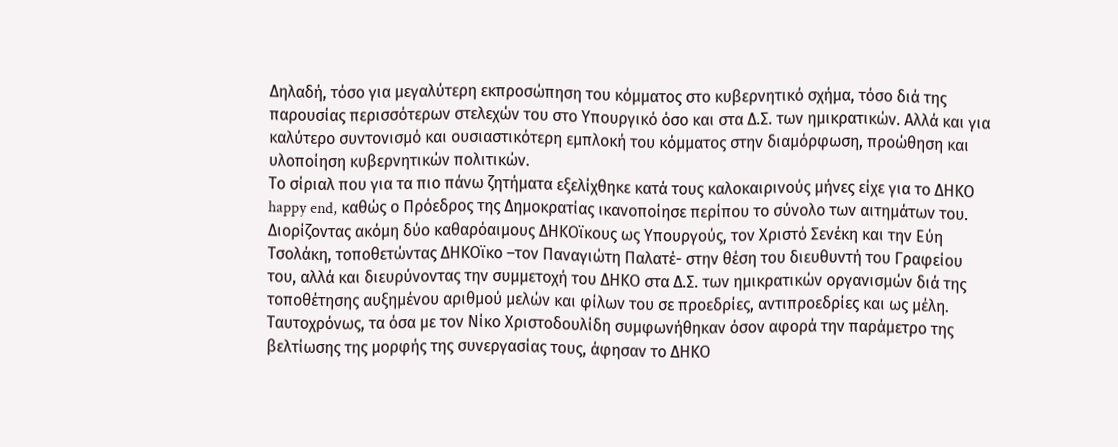Δηλαδή, τόσο για μεγαλύτερη εκπροσώπηση του κόμματος στο κυβερνητικό σχήμα, τόσο διά της παρουσίας περισσότερων στελεχών του στο Υπουργικό όσο και στα Δ.Σ. των ημικρατικών. Αλλά και για καλύτερο συντονισμό και ουσιαστικότερη εμπλοκή του κόμματος στην διαμόρφωση, προώθηση και υλοποίηση κυβερνητικών πολιτικών.
Το σίριαλ που για τα πιο πάνω ζητήματα εξελίχθηκε κατά τους καλοκαιρινούς μήνες είχε για το ΔΗΚΟ happy end, καθώς ο Πρόεδρος της Δημοκρατίας ικανοποίησε περίπου το σύνολο των αιτημάτων του.
Διορίζοντας ακόμη δύο καθαρόαιμους ΔΗΚΟϊκους ως Υπουργούς, τον Χριστό Σενέκη και την Εύη Τσολάκη, τοποθετώντας ΔΗΚΟϊκο –τον Παναγιώτη Παλατέ- στην θέση του διευθυντή του Γραφείου του, αλλά και διευρύνοντας την συμμετοχή του ΔΗΚΟ στα Δ.Σ. των ημικρατικών οργανισμών διά της τοποθέτησης αυξημένου αριθμού μελών και φίλων του σε προεδρίες, αντιπροεδρίες και ως μέλη.
Ταυτοχρόνως, τα όσα με τον Νίκο Χριστοδουλίδη συμφωνήθηκαν όσον αφορά την παράμετρο της βελτίωσης της μορφής της συνεργασίας τους, άφησαν το ΔΗΚΟ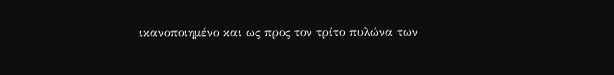ικανοποιημένο και ως προς τον τρίτο πυλώνα των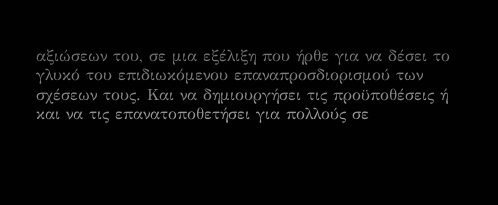αξιώσεων του, σε μια εξέλιξη που ήρθε για να δέσει το γλυκό του επιδιωκόμενου επαναπροσδιορισμού των σχέσεων τους. Και να δημιουργήσει τις προϋποθέσεις ή και να τις επανατοποθετήσει για πολλούς σε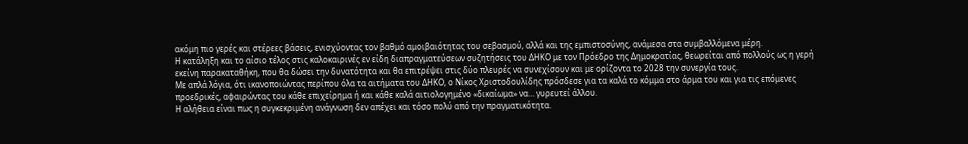ακόμη πιο γερές και στέρεες βάσεις, ενισχύοντας τον βαθμό αμοιβαιότητας του σεβασμού, αλλά και της εμπιστοσύνης, ανάμεσα στα συμβαλλόμενα μέρη.
Η κατάληξη και το αίσιο τέλος στις καλοκαιρινές εν είδη διαπραγματεύσεων συζητήσεις του ΔΗΚΟ με τον Πρόεδρο της Δημοκρατίας, θεωρείται από πολλούς ως η γερή εκείνη παρακαταθήκη, που θα δώσει την δυνατότητα και θα επιτρέψει στις δύο πλευρές να συνεχίσουν και με ορίζοντα το 2028 την συνεργία τους.
Με απλά λόγια, ότι ικανοποιώντας περίπου όλα τα αιτήματα του ΔΗΚΟ, ο Νίκος Χριστοδουλίδης πρόσδεσε για τα καλά το κόμμα στο άρμα του και για τις επόμενες προεδρικές, αφαιρώντας του κάθε επιχείρημα ή και κάθε καλά αιτιολογημένο «δικαίωμα» να… γυρευτεί άλλου.
Η αλήθεια είναι πως η συγκεκριμένη ανάγνωση δεν απέχει και τόσο πολύ από την πραγματικότητα.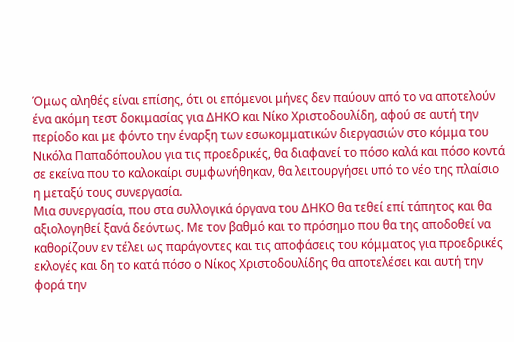Όμως αληθές είναι επίσης, ότι οι επόμενοι μήνες δεν παύουν από το να αποτελούν ένα ακόμη τεστ δοκιμασίας για ΔΗΚΟ και Νίκο Χριστοδουλίδη, αφού σε αυτή την περίοδο και με φόντο την έναρξη των εσωκομματικών διεργασιών στο κόμμα του Νικόλα Παπαδόπουλου για τις προεδρικές, θα διαφανεί το πόσο καλά και πόσο κοντά σε εκείνα που το καλοκαίρι συμφωνήθηκαν, θα λειτουργήσει υπό το νέο της πλαίσιο η μεταξύ τους συνεργασία.
Μια συνεργασία, που στα συλλογικά όργανα του ΔΗΚΟ θα τεθεί επί τάπητος και θα αξιολογηθεί ξανά δεόντως. Με τον βαθμό και το πρόσημο που θα της αποδοθεί να καθορίζουν εν τέλει ως παράγοντες και τις αποφάσεις του κόμματος για προεδρικές εκλογές και δη το κατά πόσο ο Νίκος Χριστοδουλίδης θα αποτελέσει και αυτή την φορά την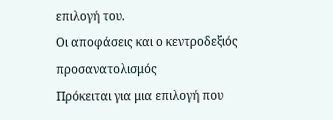επιλογή του.
Οι αποφάσεις και ο κεντροδεξιός προσανατολισμός
Πρόκειται για μια επιλογή που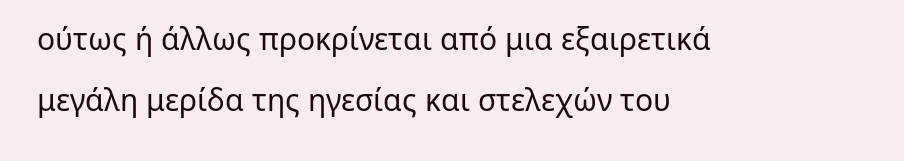ούτως ή άλλως προκρίνεται από μια εξαιρετικά μεγάλη μερίδα της ηγεσίας και στελεχών του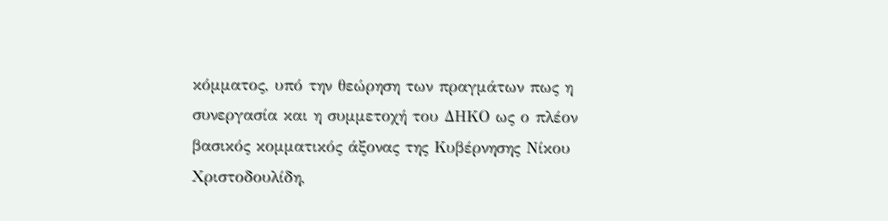κόμματος, υπό την θεώρηση των πραγμάτων πως η συνεργασία και η συμμετοχή του ΔΗΚΟ ως ο πλέον βασικός κομματικός άξονας της Κυβέρνησης Νίκου Χριστοδουλίδη,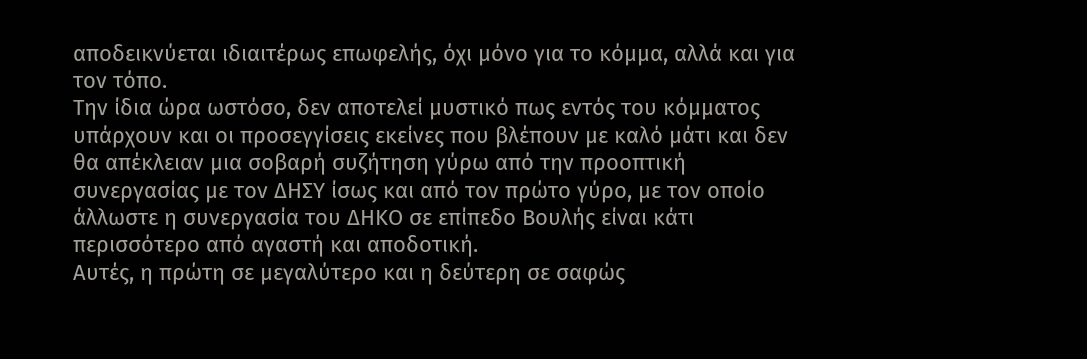αποδεικνύεται ιδιαιτέρως επωφελής, όχι μόνο για το κόμμα, αλλά και για τον τόπο.
Την ίδια ώρα ωστόσο, δεν αποτελεί μυστικό πως εντός του κόμματος υπάρχουν και οι προσεγγίσεις εκείνες που βλέπουν με καλό μάτι και δεν θα απέκλειαν μια σοβαρή συζήτηση γύρω από την προοπτική συνεργασίας με τον ΔΗΣΥ ίσως και από τον πρώτο γύρο, με τον οποίο άλλωστε η συνεργασία του ΔΗΚΟ σε επίπεδο Βουλής είναι κάτι περισσότερο από αγαστή και αποδοτική.
Αυτές, η πρώτη σε μεγαλύτερο και η δεύτερη σε σαφώς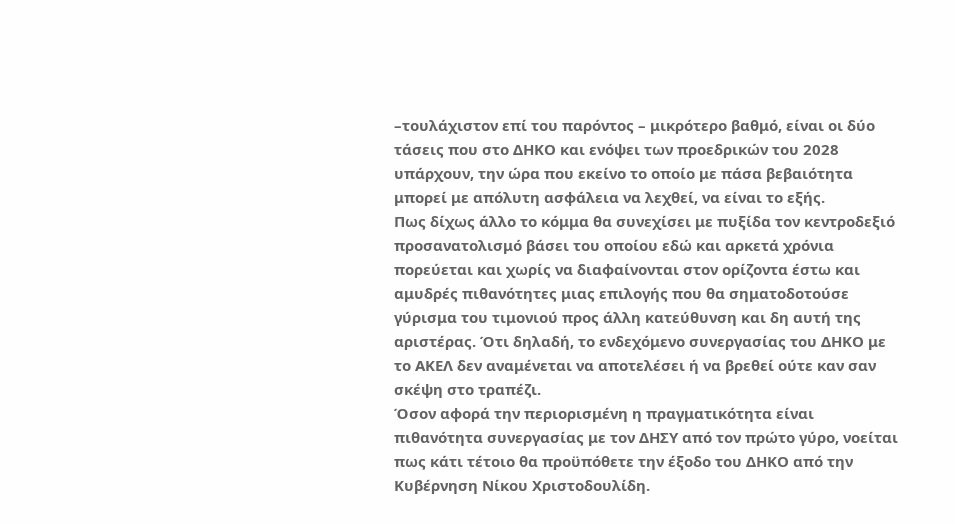–τουλάχιστον επί του παρόντος – μικρότερο βαθμό, είναι οι δύο τάσεις που στο ΔΗΚΟ και ενόψει των προεδρικών του 2028 υπάρχουν, την ώρα που εκείνο το οποίο με πάσα βεβαιότητα μπορεί με απόλυτη ασφάλεια να λεχθεί, να είναι το εξής.
Πως δίχως άλλο το κόμμα θα συνεχίσει με πυξίδα τον κεντροδεξιό προσανατολισμό βάσει του οποίου εδώ και αρκετά χρόνια πορεύεται και χωρίς να διαφαίνονται στον ορίζοντα έστω και αμυδρές πιθανότητες μιας επιλογής που θα σηματοδοτούσε γύρισμα του τιμονιού προς άλλη κατεύθυνση και δη αυτή της αριστέρας. Ότι δηλαδή, το ενδεχόμενο συνεργασίας του ΔΗΚΟ με το ΑΚΕΛ δεν αναμένεται να αποτελέσει ή να βρεθεί ούτε καν σαν σκέψη στο τραπέζι.
Όσον αφορά την περιορισμένη η πραγματικότητα είναι πιθανότητα συνεργασίας με τον ΔΗΣΥ από τον πρώτο γύρο, νοείται πως κάτι τέτοιο θα προϋπόθετε την έξοδο του ΔΗΚΟ από την Κυβέρνηση Νίκου Χριστοδουλίδη.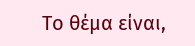Το θέμα είναι,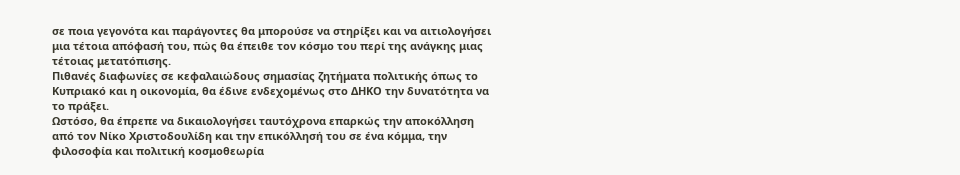σε ποια γεγονότα και παράγοντες θα μπορούσε να στηρίξει και να αιτιολογήσει μια τέτοια απόφασή του, πώς θα έπειθε τον κόσμο του περί της ανάγκης μιας τέτοιας μετατόπισης.
Πιθανές διαφωνίες σε κεφαλαιώδους σημασίας ζητήματα πολιτικής όπως το Κυπριακό και η οικονομία, θα έδινε ενδεχομένως στο ΔΗΚΟ την δυνατότητα να το πράξει.
Ωστόσο, θα έπρεπε να δικαιολογήσει ταυτόχρονα επαρκώς την αποκόλληση από τον Νίκο Χριστοδουλίδη και την επικόλλησή του σε ένα κόμμα, την φιλοσοφία και πολιτική κοσμοθεωρία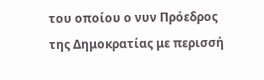του οποίου ο νυν Πρόεδρος της Δημοκρατίας με περισσή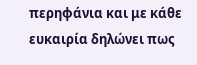περηφάνια και με κάθε ευκαιρία δηλώνει πως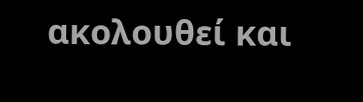ακολουθεί και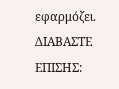εφαρμόζει.
ΔΙΑΒΑΣΤΕ ΕΠΙΣΗΣ: